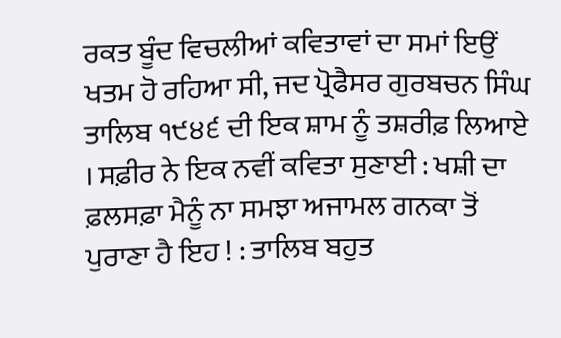ਰਕਤ ਬੂੰਦ ਵਿਚਲੀਆਂ ਕਵਿਤਾਵਾਂ ਦਾ ਸਮਾਂ ਇਉਂ ਖਤਮ ਹੋ ਰਹਿਆ ਸੀ, ਜਦ ਪ੍ਰੋਫੈਸਰ ਗੁਰਬਚਨ ਸਿੰਘ ਤਾਲਿਬ ੧੯੪੬ ਦੀ ਇਕ ਸ਼ਾਮ ਨੂੰ ਤਸ਼ਰੀਫ਼ ਲਿਆਏ । ਸਫ਼ੀਰ ਨੇ ਇਕ ਨਵੀਂ ਕਵਿਤਾ ਸੁਣਾਈ : ਖਸ਼ੀ ਦਾ ਫ਼ਲਸਫ਼ਾ ਮੈਨੂੰ ਨਾ ਸਮਝਾ ਅਜਾਮਲ ਗਨਕਾ ਤੋਂ ਪੁਰਾਣਾ ਹੈ ਇਹ ! : ਤਾਲਿਬ ਬਹੁਤ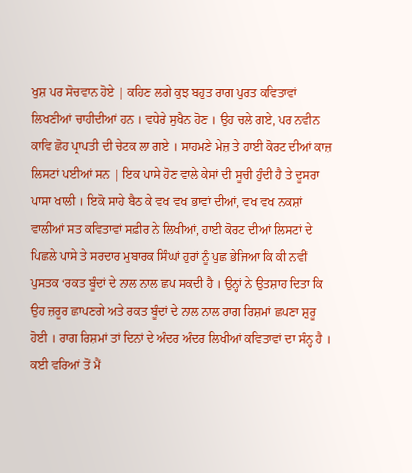ਖੁਸ਼ ਪਰ ਸੋਚਵਾਨ ਹੋਏ | ਕਹਿਣ ਲਗੇ ਕੁਝ ਬਹੁਤ ਰਾਗ ਪੁਰਤ ਕਵਿਤਾਵਾਂ ਲਿਖਣੀਆਂ ਚਾਹੀਦੀਆਂ ਹਨ । ਵਧੇਰੇ ਸੁਖੈਨ ਹੋਣ । ਉਹ ਚਲੇ ਗਏ, ਪਰ ਨਵੀਨ ਕਾਵਿ ਛੋਹ ਪ੍ਰਾਪਤੀ ਦੀ ਚੇਟਕ ਲਾ ਗਏ । ਸਾਹਮਣੇ ਮੇਜ਼ ਤੇ ਹਾਈ ਕੋਰਟ ਦੀਆਂ ਕਾਜ਼ ਲਿਸਟਾਂ ਪਈਆਂ ਸਨ | ਇਕ ਪਾਸੇ ਹੋਣ ਵਾਲੇ ਕੇਸਾਂ ਦੀ ਸੂਚੀ ਹੁੰਦੀ ਹੈ ਤੇ ਦੂਸਰਾ ਪਾਸਾ ਖਾਲੀ । ਇਕੋ ਸਾਹੇ ਬੈਠ ਕੇ ਵਖ ਵਖ ਭਾਵਾਂ ਦੀਆਂ, ਵਖ ਵਖ ਨਕਸ਼ਾਂ ਵਾਲੀਆਂ ਸਤ ਕਵਿਤਾਵਾਂ ਸਫ਼ੀਰ ਨੇ ਲਿਖੀਆਂ, ਹਾਈ ਕੋਰਟ ਦੀਆਂ ਲਿਸਟਾਂ ਦੇ ਪਿਛਲੇ ਪਾਸੇ ਤੇ ਸਰਦਾਰ ਮੁਬਾਰਕ ਸਿੰਘਾਂ ਹੁਰਾਂ ਨੂੰ ਪੁਛ ਭੇਜਿਆ ਕਿ ਕੀ ਨਵੀਂ ਪੁਸਤਕ ‘ਰਕਤ ਬੂੰਦਾਂ ਦੇ ਨਾਲ ਨਾਲ ਛਪ ਸਕਦੀ ਹੈ । ਉਨ੍ਹਾਂ ਨੇ ਉਤਸ਼ਾਹ ਦਿਤਾ ਕਿ ਉਹ ਜ਼ਰੂਰ ਛਾਪਣਗੇ ਅਤੇ ਰਕਤ ਬੂੰਦਾਂ ਦੇ ਨਾਲ ਨਾਲ ਰਾਗ ਰਿਸ਼ਮਾਂ ਛਪਣਾ ਸ਼ੁਰੂ ਹੋਈ । ਰਾਗ ਰਿਸ਼ਮਾਂ ਤਾਂ ਦਿਨਾਂ ਦੇ ਅੰਦਰ ਅੰਦਰ ਲਿਖੀਆਂ ਕਵਿਤਾਵਾਂ ਦਾ ਸੰਨ੍ਹ ਹੈ । ਕਈ ਵਰਿਆਂ ਤੋਂ ਮੈਂ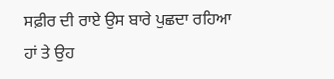ਸਫ਼ੀਰ ਦੀ ਰਾਏ ਉਸ ਬਾਰੇ ਪੁਛਦਾ ਰਹਿਆ ਹਾਂ ਤੇ ਉਹ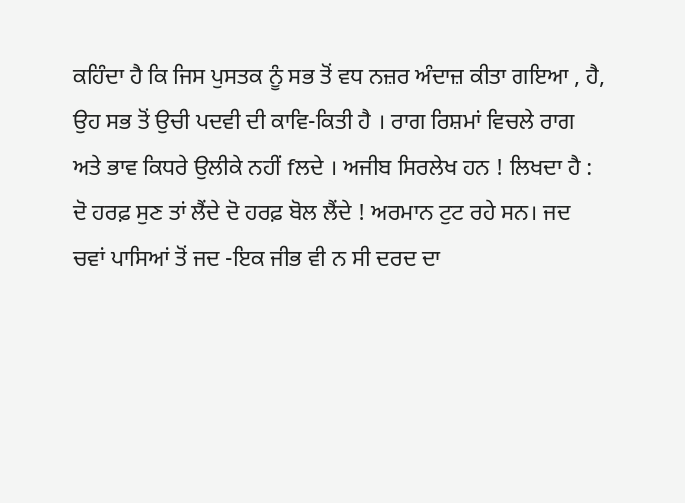ਕਹਿੰਦਾ ਹੈ ਕਿ ਜਿਸ ਪੁਸਤਕ ਨੂੰ ਸਭ ਤੋਂ ਵਧ ਨਜ਼ਰ ਅੰਦਾਜ਼ ਕੀਤਾ ਗਇਆ , ਹੈ, ਉਹ ਸਭ ਤੋਂ ਉਚੀ ਪਦਵੀ ਦੀ ਕਾਵਿ-ਕਿਤੀ ਹੈ । ਰਾਗ ਰਿਸ਼ਮਾਂ ਵਿਚਲੇ ਰਾਗ ਅਤੇ ਭਾਵ ਕਿਧਰੇ ਉਲੀਕੇ ਨਹੀਂ fਲਦੇ । ਅਜੀਬ ਸਿਰਲੇਖ ਹਨ ! ਲਿਖਦਾ ਹੈ : ਦੋ ਹਰਫ਼ ਸੁਣ ਤਾਂ ਲੈਂਦੇ ਦੋ ਹਰਫ਼ ਬੋਲ ਲੈਂਦੇ ! ਅਰਮਾਨ ਟੁਟ ਰਹੇ ਸਨ। ਜਦ ਚਵਾਂ ਪਾਸਿਆਂ ਤੋਂ ਜਦ -ਇਕ ਜੀਭ ਵੀ ਨ ਸੀ ਦਰਦ ਦਾ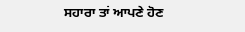ਸਹਾਰਾ ਤਾਂ ਆਪਣੇ ਹੋਣ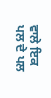ਵਾਲੇ ਇਕ ਪਲ ਦੇ ਪਲ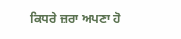ਕਿਧਰੇ ਜ਼ਰਾ ਅਪਣਾ ਹੋ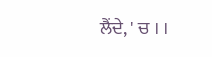ਲੈਂਦੇ, ' ਚ । ।